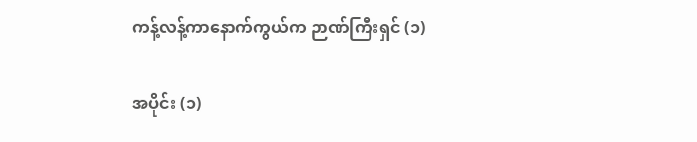ကန့်လန့်ကာနောက်ကွယ်က ဉာဏ်ကြီးရှင် (၁)

အပိုင်း (၁)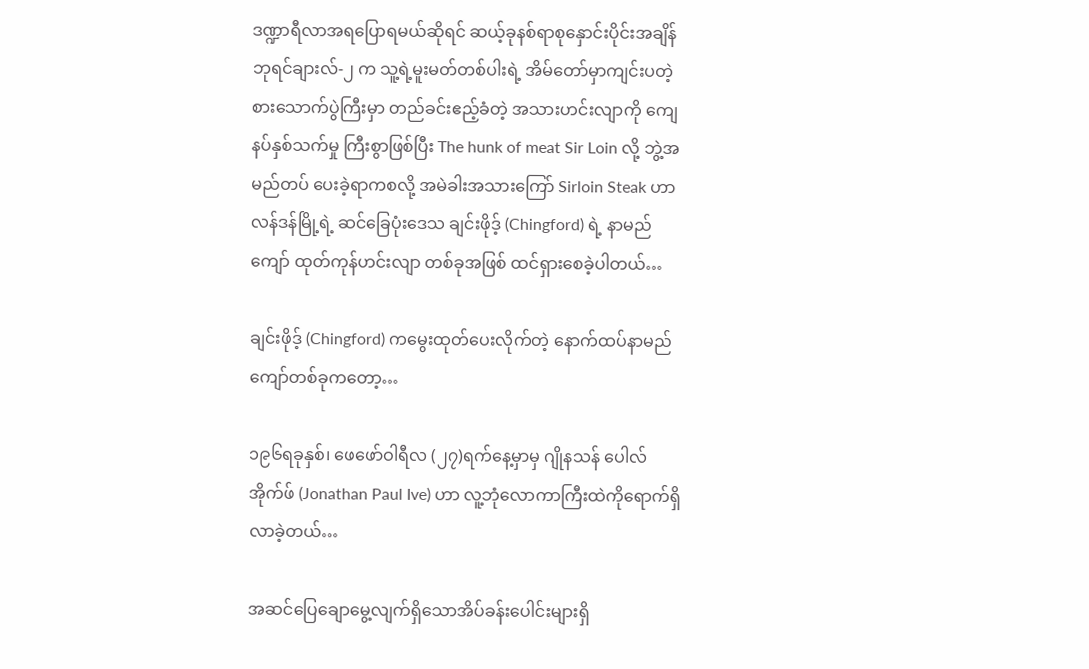ဒဏ္ဍာရီလာအရပြောရမယ်ဆိုရင် ဆယ့်ခုနစ်ရာစုနှောင်းပိုင်းအချိန် ဘုရင်ချားလ်-၂ က သူ့ရဲ့မူးမတ်တစ်ပါးရဲ့ အိမ်တော်မှာကျင်းပတဲ့ စားသောက်ပွဲကြီးမှာ တည်ခင်းဧည့်ခံတဲ့ အသားဟင်းလျာကို ကျေနပ်နှစ်သက်မှု ကြီးစွာဖြစ်ပြီး The hunk of meat Sir Loin လို့ ဘွဲ့အမည်တပ် ပေးခဲ့ရာကစလို့ အမဲခါးအသားကြော် Sirloin Steak ဟာ လန်ဒန်မြို့ရဲ့ ဆင်ခြေပုံးဒေသ ချင်းဖိုဒ့် (Chingford) ရဲ့ နာမည်ကျော် ထုတ်ကုန်ဟင်းလျာ တစ်ခုအဖြစ် ထင်ရှားစေခဲ့ပါတယ်…

ချင်းဖိုဒ့် (Chingford) ကမွေးထုတ်ပေးလိုက်တဲ့ နောက်ထပ်နာမည်ကျော်တစ်ခုကတော့…

၁၉၆ရခုနှစ်၊ ဖေဖော်ဝါရီလ (၂၇)ရက်နေ့မှာမှ ဂျိုနသန် ပေါလ် အိုက်ဖ် (Jonathan Paul Ive) ဟာ လူ့ဘုံလောကာကြီးထဲကိုရောက်ရှိလာခဲ့တယ်…

အဆင်ပြေချောမွေ့လျက်ရှိသောအိပ်ခန်းပေါင်းများရှိ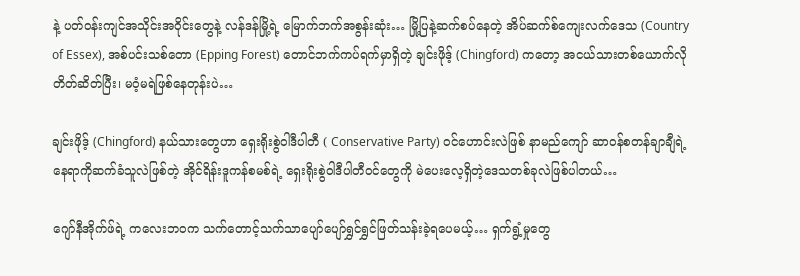နဲ့ ပတ်ဝန်းကျင်အသိုင်းအဝိုင်းတွေနဲ့ လန်ဒန်မြို့ရဲ့ မြောက်ဘက်အစွန်းဆုံး… မြို့ပြနဲ့ဆက်စပ်နေတဲ့ အိပ်ဆက်စ်ကျေးလက်ဒေသ (Country of Essex), အစ်ပင်းသစ်တော (Epping Forest) တောင်ဘက်ကပ်ရက်မှာရှိတဲ့ ချင်းဖိုဒ့် (Chingford) ကတော့ အငယ်သားတစ်ယောက်လို တိတ်ဆိတ်ပြီး၊ မဝံ့မရဲဖြစ်နေတုန်းပဲ…

ချင်းဖိုဒ့် (Chingford) နယ်သားတွေဟာ ရှေးရိုးစွဲဝါဒီပါတီ ( Conservative Party) ဝင်ဟောင်းလဲဖြစ် နာမည်ကျော် ဆာဝန်စတန်ချာချီရဲ့နေရာကိုဆက်ခံသူလဲဖြစ်တဲ့ အိုင်ရိန်းဒူကန်စမစ်ရဲ့ ရှေးရိုးစွဲဝါဒီပါတီဝင်တွေကို မဲပေးလေ့ရှိတဲ့ဒေသတစ်ခုလဲဖြစ်ပါတယ်…

ဂျော်နီအိုက်ဖ်ရဲ့ ကလေးဘဝက သက်တောင့်သက်သာပျော်ပျော်ရွှင်ရွှင်ဖြတ်သန်းခဲ့ရပေမယ့်… ရှက်ရွံ့မှုတွေ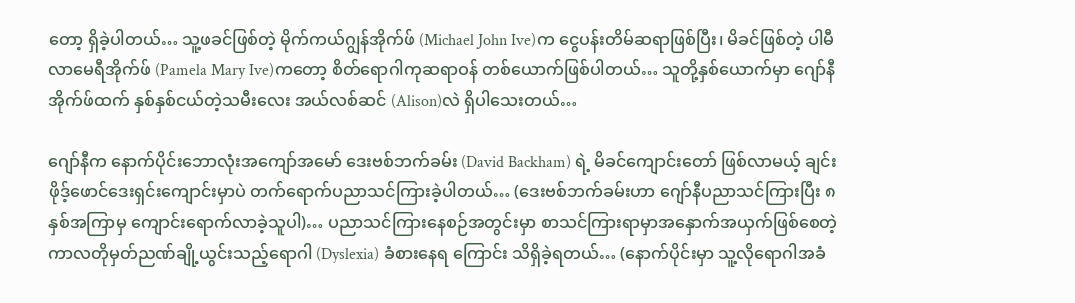တော့ ရှိခဲ့ပါတယ်… သူ့ဖခင်ဖြစ်တဲ့ မိုက်ကယ်ဂျွန်အိုက်ဖ် (Michael John Ive)က ငွေပန်းတိမ်ဆရာဖြစ်ပြီး၊ မိခင်ဖြစ်တဲ့ ပါမီလာမေရီအိုက်ဖ် (Pamela Mary Ive)ကတော့ စိတ်ရောဂါကုဆရာဝန် တစ်ယောက်ဖြစ်ပါတယ်… သူတို့နှစ်ယောက်မှာ ဂျော်နီအိုက်ဖ်ထက် နှစ်နှစ်ငယ်တဲ့သမီးလေး အယ်လစ်ဆင် (Alison)လဲ ရှိပါသေးတယ်…

ဂျော်နီက နောက်ပိုင်းဘောလုံးအကျော်အမော် ဒေးဗစ်ဘက်ခမ်း (David Backham) ရဲ့ မိခင်ကျောင်းတော် ဖြစ်လာမယ့် ချင်းဖိုဒ့်ဖောင်ဒေးရှင်းကျောင်းမှာပဲ တက်ရောက်ပညာသင်ကြားခဲ့ပါတယ်… (ဒေးဗစ်ဘက်ခမ်းဟာ ဂျော်နီပညာသင်ကြားပြီး ၈နှစ်အကြာမှ ကျောင်းရောက်လာခဲ့သူပါ)… ပညာသင်ကြားနေစဉ်အတွင်းမှာ စာသင်ကြားရာမှာအနှောက်အယှက်ဖြစ်စေတဲ့ ကာလတိုမှတ်ညဏ်ချို့ယွင်းသည့်ရောဂါ (Dyslexia) ခံစားနေရ ကြောင်း သိရှိခဲ့ရတယ်… (နောက်ပိုင်းမှာ သူ့လိုရောဂါအခံ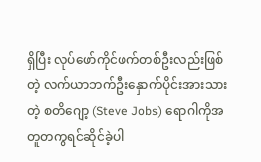ရှိပြီး လုပ်ဖော်ကိုင်ဖက်တစ်ဦးလည်းဖြစ်တဲ့ လက်ယာဘက်ဦးနှောက်ပိုင်းအားသားတဲ့ စတိဂျော့ (Steve Jobs) ရောဂါကိုအတူတကွရင်ဆိုင်ခဲ့ပါ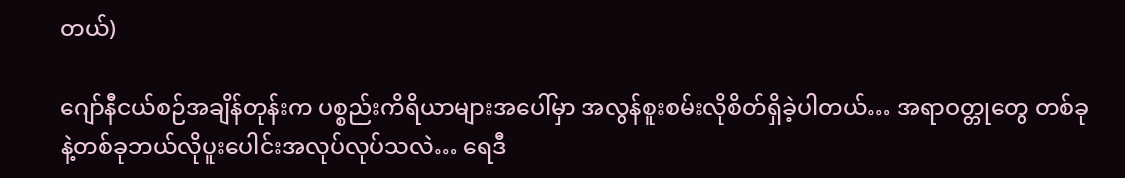တယ်)

ဂျော်နီငယ်စဉ်အချိန်တုန်းက ပစ္စည်းကိရိယာများအပေါ်မှာ အလွန်စူးစမ်းလိုစိတ်ရှိခဲ့ပါတယ်… အရာဝတ္တုတွေ တစ်ခုနဲ့တစ်ခုဘယ်လိုပူးပေါင်းအလုပ်လုပ်သလဲ… ရေဒီ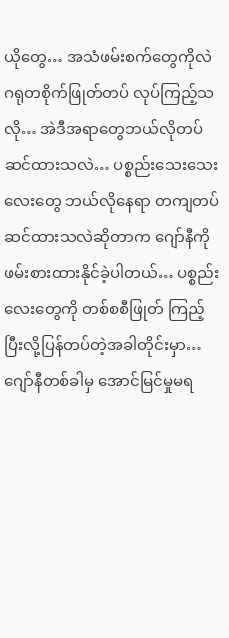ယိုတွေ… အသံဖမ်းစက်တွေကိုလဲ ဂရုတစိုက်ဖြုတ်တပ် လုပ်ကြည့်သလို… အဲဒီအရာတွေဘယ်လိုတပ်ဆင်ထားသလဲ… ပစ္စည်းသေးသေးလေးတွေ ဘယ်လိုနေရာ တကျတပ်ဆင်ထားသလဲဆိုတာက ဂျော်နီကို ဖမ်းစားထားနိုင်ခဲ့ပါတယ်… ပစ္စည်းလေးတွေကို တစ်စစီဖြုတ် ကြည့် ပြီးလို့ပြန်တပ်တဲ့အခါတိုင်းမှာ… ဂျော်နီတစ်ခါမှ အောင်မြင်မှုမရ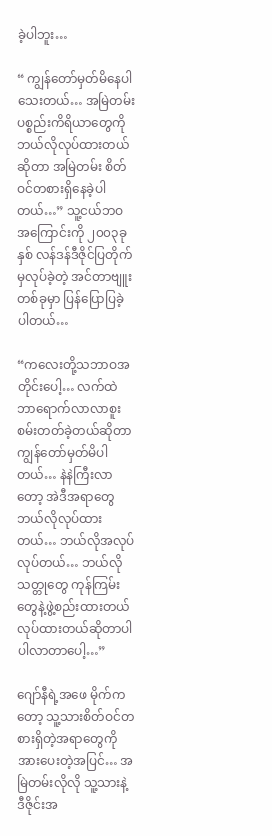ခဲ့ပါဘူး…

“ ကျွန်တော်မှတ်မိနေပါသေးတယ်… အမြဲတမ်းပစ္စည်းကိရိယာတွေကို ဘယ်လိုလုပ်ထားတယ်ဆိုတာ အမြဲတမ်း စိတ်ဝင်တစားရှိနေခဲ့ပါတယ်…” သူ့ငယ်ဘဝအကြောင်းကို ၂၀၀၃ခုနှစ် လန်ဒန်ဒီဇိုင်ပြတိုက်မှလုပ်ခဲ့တဲ့ အင်တာဗျူးတစ်ခုမှာ ပြန်ပြောပြခဲ့ပါတယ်…

“ကလေးတို့သဘာဝအတိုင်းပေါ့… လက်ထဲဘာရောက်လာလာစူးစမ်းတတ်ခဲ့တယ်ဆိုတာ ကျွန်တော်မှတ်မိပါတယ်… နဲနဲကြီးလာတော့ အဲဒီအရာတွေ ဘယ်လိုလုပ်ထားတယ်… ဘယ်လိုအလုပ်လုပ်တယ်… ဘယ်လိုသတ္တုတွေ ကုန်ကြမ်းတွေနဲ့ဖွဲ့စည်းထားတယ်လုပ်ထားတယ်ဆိုတာပါ ပါလာတာပေါ့…”

ဂျော်နီရဲ့အဖေ မိုက်ကတော့ သူ့သားစိတ်ဝင်တစားရှိတဲ့အရာတွေကို အားပေးတဲ့အပြင်… အမြဲတမ်းလိုလို သူ့သားနဲ့ ဒီဇိုင်းအ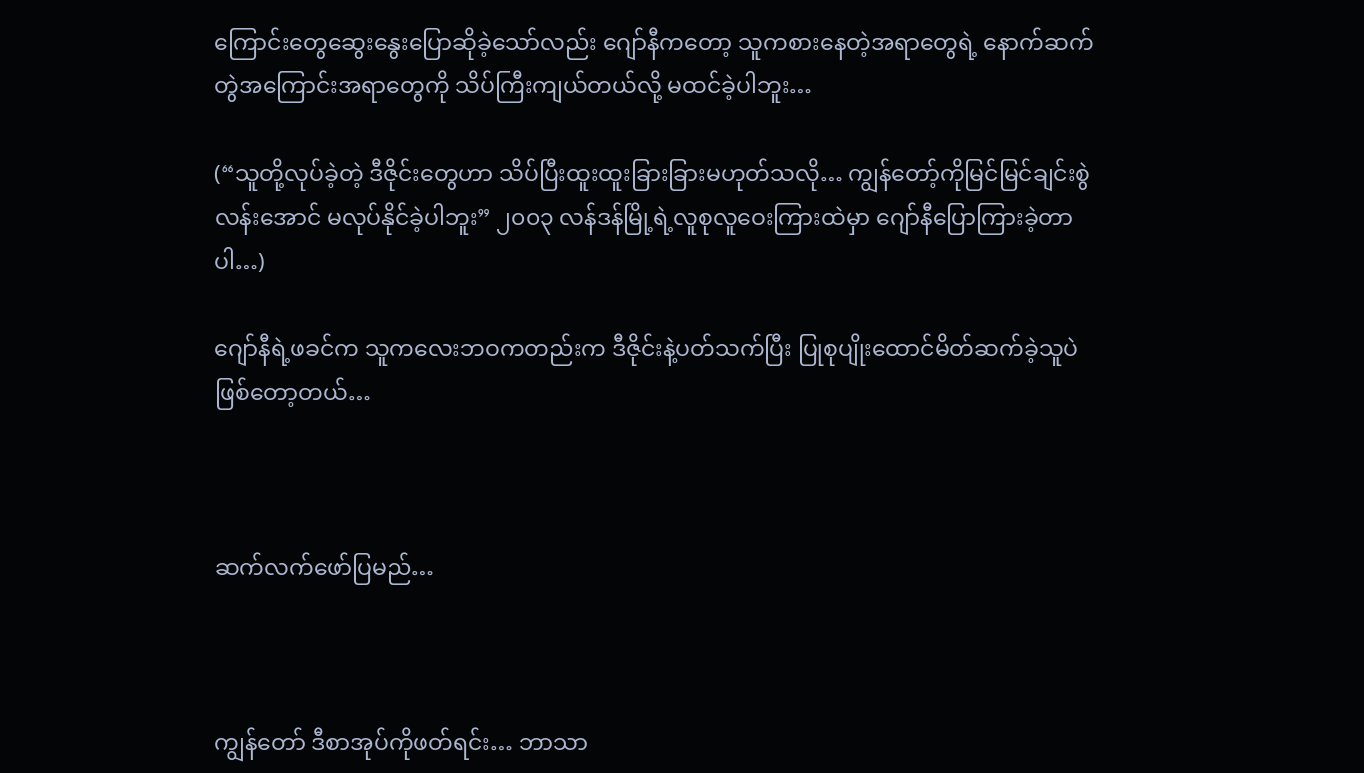ကြောင်းတွေဆွေးနွေးပြောဆိုခဲ့သော်လည်း ဂျော်နီကတော့ သူကစားနေတဲ့အရာတွေရဲ့ နောက်ဆက်တွဲအကြောင်းအရာတွေကို သိပ်ကြီးကျယ်တယ်လို့ မထင်ခဲ့ပါဘူး…

(“သူတို့လုပ်ခဲ့တဲ့ ဒီဇိုင်းတွေဟာ သိပ်ပြီးထူးထူးခြားခြားမဟုတ်သလို… ကျွန်တော့်ကိုမြင်မြင်ချင်းစွဲလန်းအောင် မလုပ်နိုင်ခဲ့ပါဘူး” ၂၀၀၃ လန်ဒန်မြို့ရဲ့လူစုလူဝေးကြားထဲမှာ ဂျော်နီပြောကြားခဲ့တာပါ…)

ဂျော်နီရဲ့ဖခင်က သူကလေးဘဝကတည်းက ဒီဇိုင်းနဲ့ပတ်သက်ပြီး ပြုစုပျိုးထောင်မိတ်ဆက်ခဲ့သူပဲဖြစ်တော့တယ်…



ဆက်လက်ဖော်ပြမည်…



ကျွန်တော် ဒီစာအုပ်ကိုဖတ်ရင်း… ဘာသာ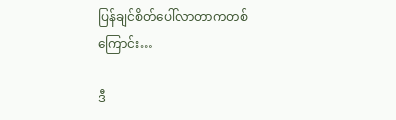ပြန်ချင်စိတ်ပေါ်လာတာကတစ်ကြောင်း…

ဒီ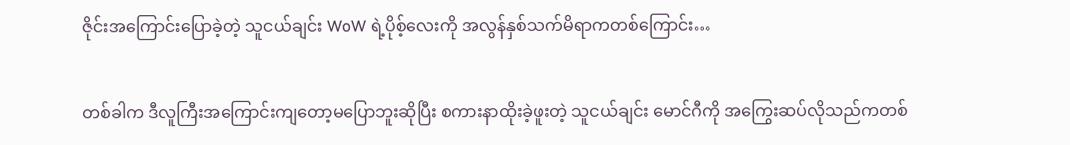ဇိုင်းအကြောင်းပြောခဲ့တဲ့ သူငယ်ချင်း WoW ရဲ့ပိုစ့်လေးကို အလွန်နှစ်သက်မိရာကတစ်ကြောင်း…

တစ်ခါက ဒီလူကြီးအကြောင်းကျတော့မပြောဘူးဆိုပြီး စကားနာထိုးခဲ့ဖူးတဲ့ သူငယ်ချင်း မောင်ဂီကို အကြွေးဆပ်လိုသည်ကတစ်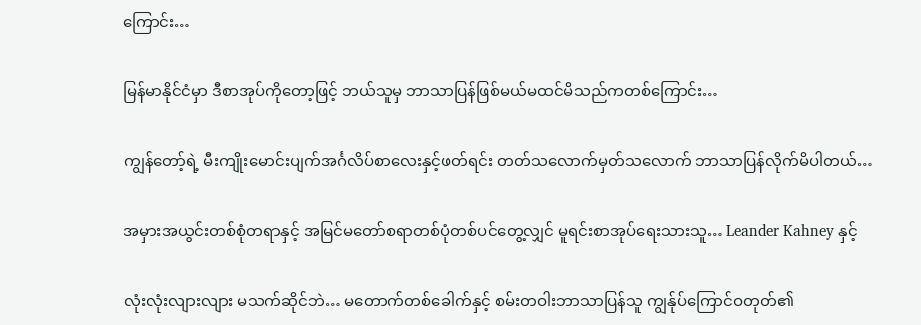ကြောင်း…

မြန်မာနိုင်ငံမှာ ဒီစာအုပ်ကိုတော့ဖြင့် ဘယ်သူမှ ဘာသာပြန်ဖြစ်မယ်မထင်မိသည်ကတစ်ကြောင်း…

ကျွန်တော့်ရဲ့ မီးကျိုးမောင်းပျက်အင်္ဂလိပ်စာလေးနှင့်ဖတ်ရင်း တတ်သလောက်မှတ်သလောက် ဘာသာပြန်လိုက်မိပါတယ်…

အမှားအယွင်းတစ်စုံတရာနှင့် အမြင်မတော်စရာတစ်ပုံတစ်ပင်တွေ့လျှင် မူရင်းစာအုပ်ရေးသားသူ… Leander Kahney နှင့်

လုံးလုံးလျားလျား မသက်ဆိုင်ဘဲ… မတောက်တစ်ခေါက်နှင့် စမ်းတဝါးဘာသာပြန်သူ ကျွန်ုပ်ကြောင်ဝတုတ်၏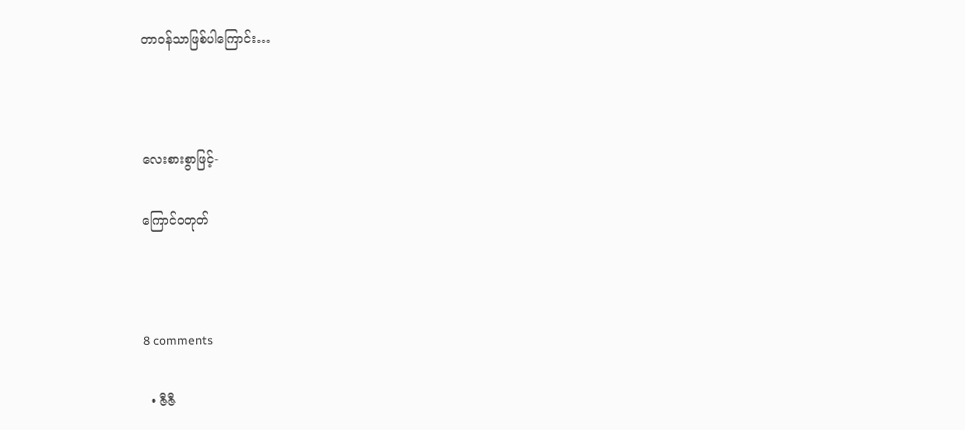တာဝန်သာဖြစ်ပါကြောင်း…



လေးစားစွာဖြင့်-

ကြောင်ဝတုတ်



8 comments

  • ဇီဇီ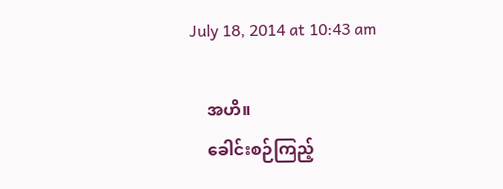July 18, 2014 at 10:43 am

    အဟိ။
    ခေါင်းစဉ်ကြည့်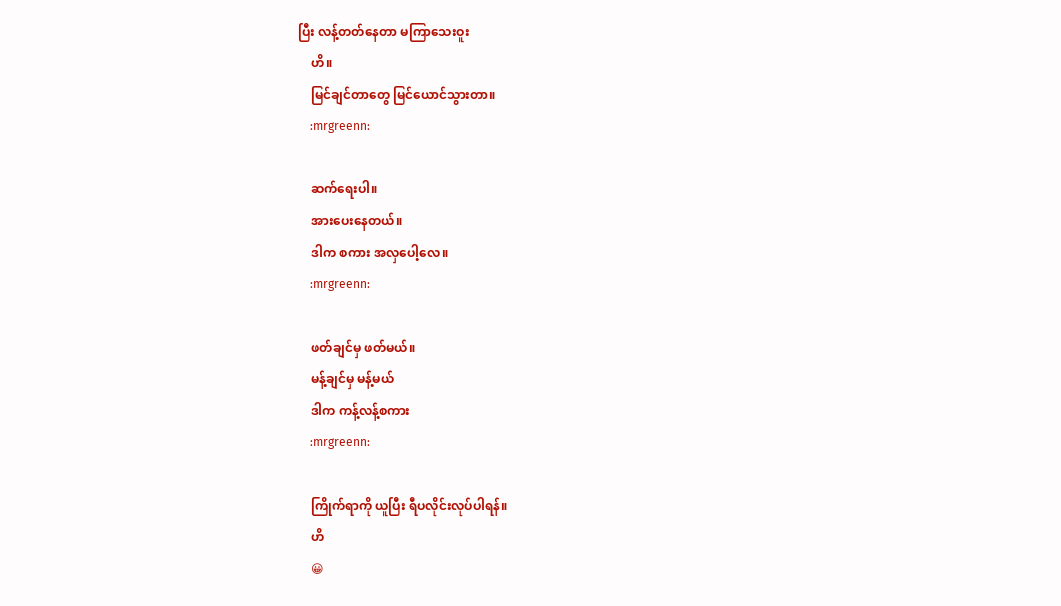ပြီး လန့်တတ်နေတာ မကြာသေးဝူး
    ဟိ။
    မြင်ချင်တာတွေ မြင်ယောင်သွားတာ။
    :mrgreenn:

    ဆက်ရေးပါ။
    အားပေးနေတယ်။
    ဒါက စကား အလှပေါ့လေ။
    :mrgreenn:

    ဖတ်ချင်မှ ဖတ်မယ်။
    မန့်ချင်မှ မန့်မယ်
    ဒါက ကန့်လန့်စကား
    :mrgreenn:

    ကြိုက်ရာကို ယူပြီး ရီပလိုင်းလုပ်ပါရန်။
    ဟိ
    😀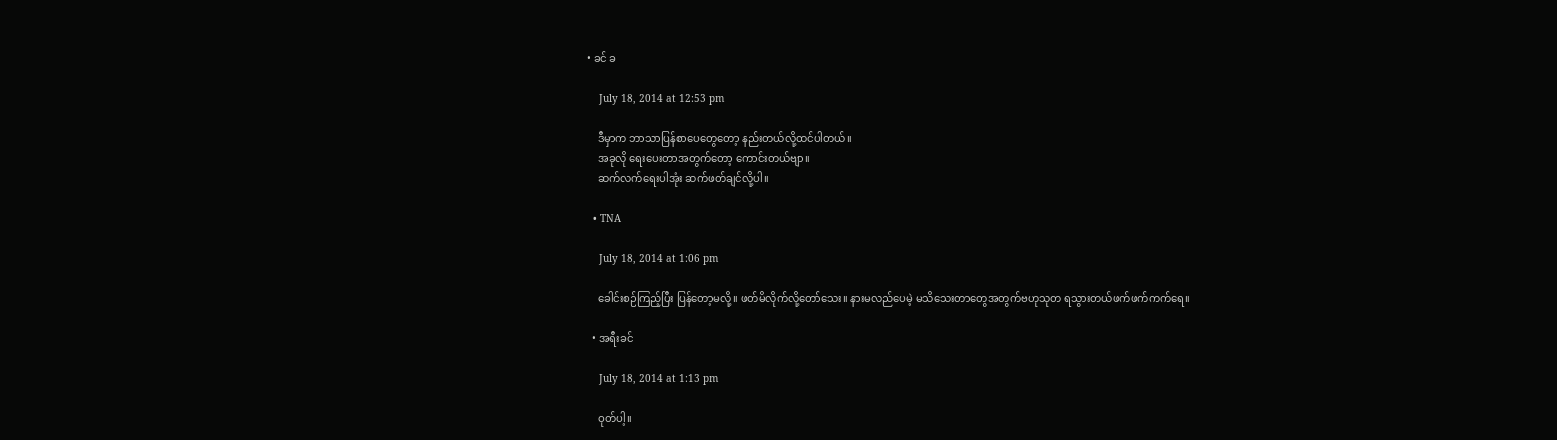• ခင် ခ

    July 18, 2014 at 12:53 pm

    ဒီမှာက ဘာသာပြန်စာပေတွေတော့ နည်းတယ်လို့ထင်ပါတယ်။
    အခုလို ရေးပေးတာအတွက်တော့ ကောင်းတယ်ဗျာ။
    ဆက်လက်ရေးပါအုံး ဆက်ဖတ်ချင်လို့ပါ။

  • TNA

    July 18, 2014 at 1:06 pm

    ခေါင်းစဉ်ကြည့်ပြီး ပြန်တော့မလို့။ ဖတ်မိလိုက်လို့တော်သေး။ နားမလည်ပေမဲ့ မသိသေးတာတွေအတွက်ဗဟုသုတ ရသွားတယ်ဖက်ဖက်ကက်ရေ။

  • အရီးခင်

    July 18, 2014 at 1:13 pm

    ဝုတ်ပါ့။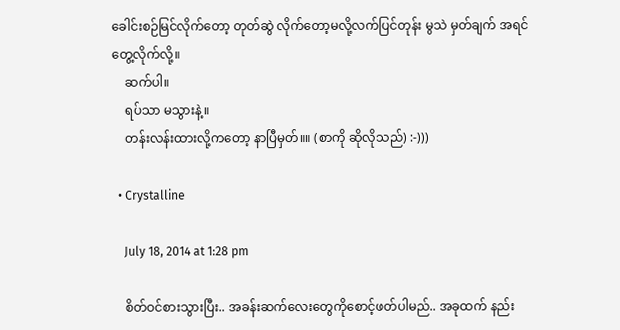ခေါင်းစဉ်မြင်လိုက်တော့ တုတ်ဆွဲ လိုက်တော့မလို့လက်ပြင်တုန်း မွသဲ မှတ်ချက် အရင်တွေ့လိုက်လို့။
    ဆက်ပါ။
    ရပ်သာ မသွားနဲ့။
    တန်းလန်းထားလို့ကတော့ နာပြီမှတ်။။ (စာကို ဆိုလိုသည်) :-)))

  • Crystalline

    July 18, 2014 at 1:28 pm

    စိတ်ဝင်စားသွားပြီး.. အခန်းဆက်လေးတွေကိုစောင့်ဖတ်ပါမည်.. အခုထက် နည်း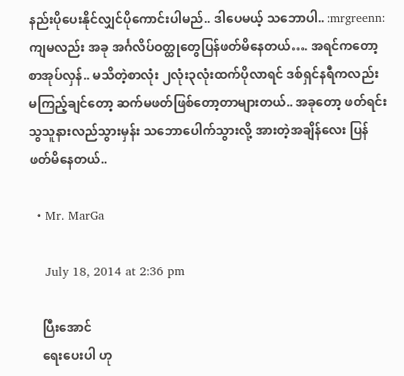နည်းပိုပေးနိုင်လျှင်ပိုကောင်းပါမည်.. ဒါပေမယ့် သဘောပါ.. :mrgreenn: ကျမလည်း အခု အင်္ဂလိပ်ဝတ္ထုတွေပြန်ဖတ်မိနေတယ်…. အရင်ကတော့ စာအုပ်လှန်.. မသိတဲ့စာလုံး ၂လုံး၃လုံးထက်ပိုလာရင် ဒစ်ရှင်နရီကလည်း မကြည့်ချင်တော့ ဆက်မဖတ်ဖြစ်တော့တာများတယ်.. အခုတော့ ဖတ်ရင်း သွသူနားလည်သွားမှန်း သဘောပေါက်သွားလို့ အားတဲ့အချိန်လေး ပြန်ဖတ်မိနေတယ်..

  • Mr. MarGa

    July 18, 2014 at 2:36 pm

    ပြီးအောင်
    ရေးပေးပါ ဟု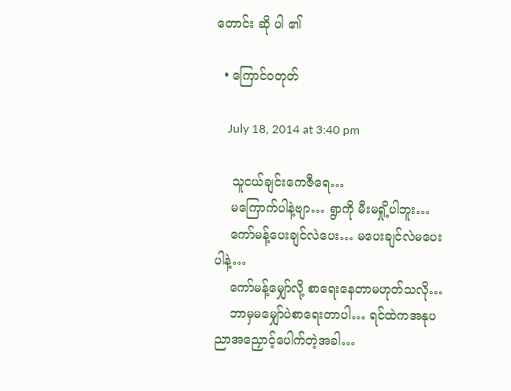တောင်း ဆို ပါ ၏

  • ကြောင်ဝတုတ်

    July 18, 2014 at 3:40 pm

    သူငယ်ချင်းကေဇီရေ…
    မကြောက်ပါနဲ့ဗျာ… ရွာကို မီးမရှို့ပါဘူး…
    ကော်မန့်ပေးချင်လဲပေး… မပေးချင်လဲမပေးပါနဲ့…
    ကော်မန့်မျှော်လို့ စာရေးနေတာမဟုတ်သလို…
    ဘာမှမမျှော်ပဲစာရေးတာပါ… ရင်ထဲကအနုပညာအညှောင့်ပေါက်တဲ့အခါ…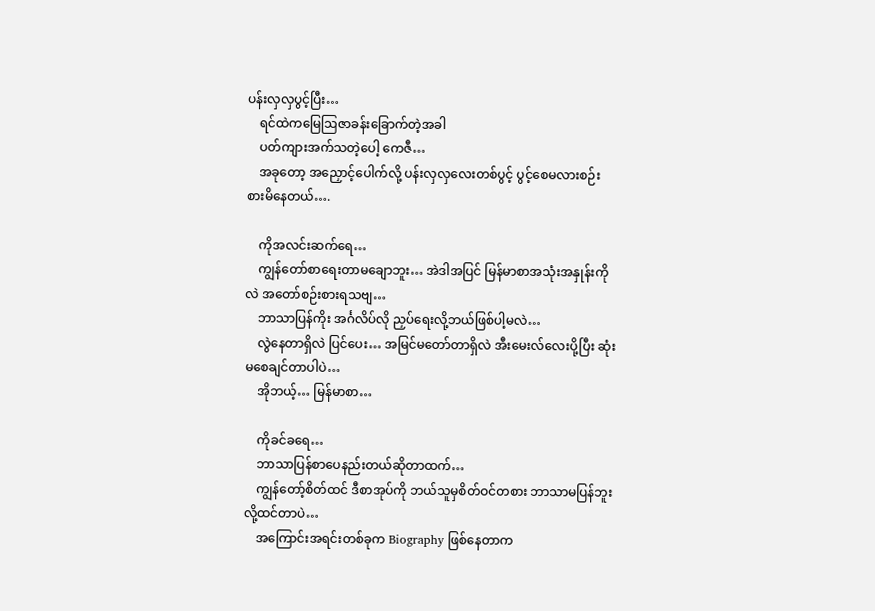ပန်းလှလှပွင့်ပြီး…
    ရင်ထဲကမြေဩဇာခန်းခြောက်တဲ့အခါ
    ပတ်ကျားအက်သတဲ့ပေါ့ ကေဇီ…
    အခုတော့ အညှောင့်ပေါက်လို့ ပန်းလှလှလေးတစ်ပွင့် ပွင့်စေမလားစဉ်းစားမိနေတယ်….

    ကိုအလင်းဆက်ရေ…
    ကျွန်တော်စာရေးတာမချောဘူး… အဲဒါအပြင် မြန်မာစာအသုံးအနှုန်းကိုလဲ အတော်စဉ်းစားရသဗျ…
    ဘာသာပြန်ကိုး အင်္ဂလိပ်လို ညှပ်ရေးလို့ဘယ်ဖြစ်ပါ့မလဲ…
    လွဲနေတာရှိလဲ ပြင်ပေး… အမြင်မတော်တာရှိလဲ အီးမေးလ်လေးပို့ပြီး ဆုံးမစေချင်တာပါပဲ…
    အိုဘယ့်… မြန်မာစာ…

    ကိုခင်ခရေ…
    ဘာသာပြန်စာပေနည်းတယ်ဆိုတာထက်…
    ကျွန်တော့်စိတ်ထင် ဒီစာအုပ်ကို ဘယ်သူမှစိတ်ဝင်တစား ဘာသာမပြန်ဘူးလို့ထင်တာပဲ…
    အကြောင်းအရင်းတစ်ခုက Biography ဖြစ်နေတာက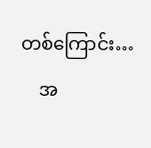တစ်ကြောင်း…
    အ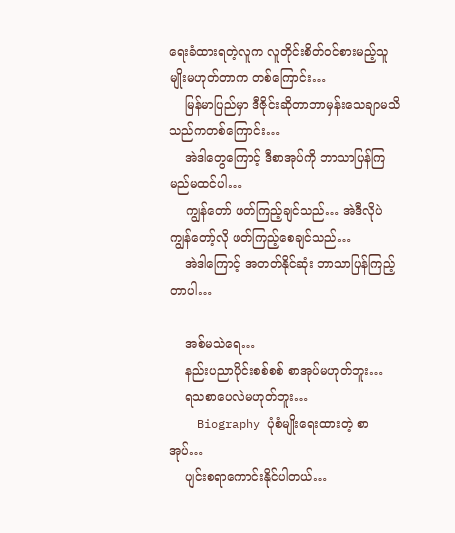ရေးခံထားရတဲ့လူက လူတိုင်းစိတ်ဝင်စားမည့်သူမျိုးမဟုတ်တာက တစ်ကြောင်း…
    မြန်မာပြည်မှာ ဒီဇိုင်းဆိုတာဘာမှန်းသေချာမသိသည်ကတစ်ကြောင်း…
    အဲဒါတွေကြောင့် ဒီစာအုပ်ကို ဘာသာပြန်ကြမည်မထင်ပါ…
    ကျွန်တော် ဖတ်ကြည့်ချင်သည်… အဲဒီလိုပဲ ကျွန်တော့်လို ဖတ်ကြည့်စေချင်သည်…
    အဲဒါကြောင့် အတတ်နိုင်ဆုံး ဘာသာပြန်ကြည့်တာပါ…

    အစ်မသဲရေ…
    နည်းပညာပိုင်းစစ်စစ် စာအုပ်မဟုတ်ဘူး…
    ရသစာပေလဲမဟုတ်ဘူး…
    Biography ပုံစံမျိုးရေးထားတဲ့ စာအုပ်…
    ပျင်းစရာကောင်းနိုင်ပါတယ်…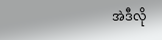အဲဒီလို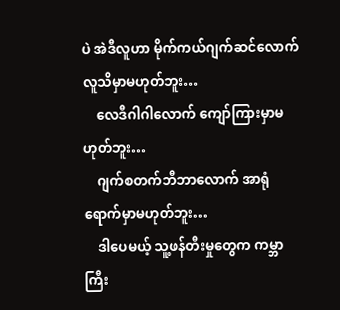ပဲ အဲဒီလူဟာ မိုက်ကယ်ဂျက်ဆင်လောက်လူသိမှာမဟုတ်ဘူး…
    လေဒီဂါဂါလောက် ကျော်ကြားမှာမဟုတ်ဘူး…
    ဂျက်စတက်ဘီဘာလောက် အာရုံရောက်မှာမဟုတ်ဘူး…
    ဒါပေမယ့် သူ့ဖန်တီးမှုတွေက ကမ္ဘာကြီး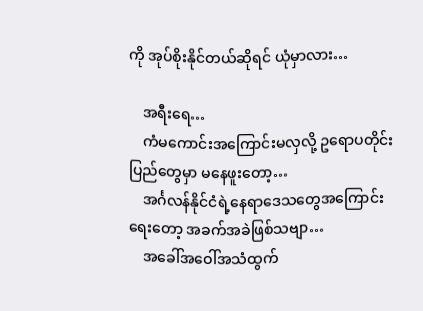ကို အုပ်စိုးနိုင်တယ်ဆိုရင် ယုံမှာလား…

    အရီးရေ…
    ကံမကောင်းအကြောင်းမလှလို့ ဥရောပတိုင်းပြည်တွေမှာ မနေဖူးတော့…
    အင်္ဂလန်နိုင်ငံရဲ့နေရာဒေသတွေအကြောင်းရေးတော့ အခက်အခဲဖြစ်သဗျာ…
    အခေါ်အဝေါ်အသံထွက်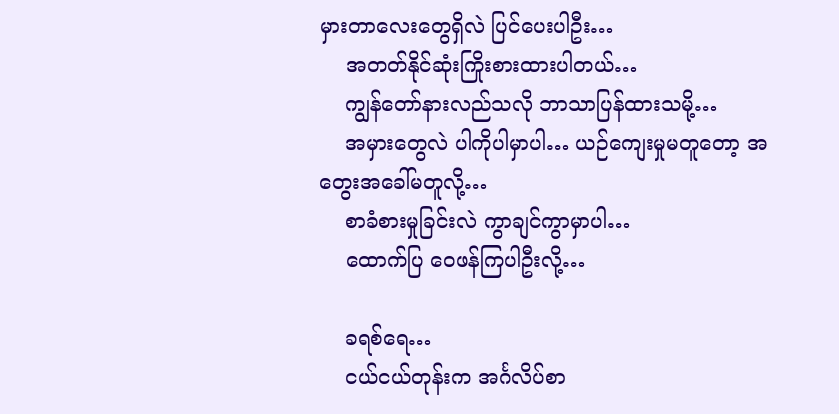မှားတာလေးတွေရှိလဲ ပြင်ပေးပါဦး…
    အတတ်နိုင်ဆုံးကြိုးစားထားပါတယ်…
    ကျွန်တော်နားလည်သလို ဘာသာပြန်ထားသမို့…
    အမှားတွေလဲ ပါကိုပါမှာပါ… ယဉ်ကျေးမှုမတူတော့ အတွေးအခေါ်မတူလို့…
    စာခံစားမှုခြင်းလဲ ကွာချင်ကွာမှာပါ…
    ထောက်ပြ ဝေဖန်ကြပါဦးလို့…

    ခရစ်ရေ…
    ငယ်ငယ်တုန်းက အင်္ဂလိပ်စာ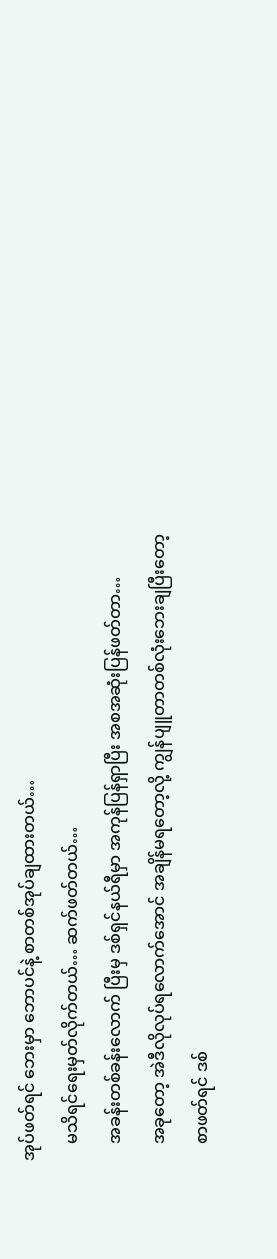အုပ်ဖတ်ရင် ဘေးမှာ ဘောပင်နဲ့ စာတစ်အုပ်ချထားတယ်…
    မသိရင်ရေးမှတ်လိုက်တယ်… ဆက်ဖတ်တယ်…
    အခန်းတစ်ခန်းလောက် ပြီးမှ ဒစ်ရှင်နယ်ရီမှာ အကုန်ပြန်ရှာပြီး အစအဆုံးပြန်ဖတ်တာ…
    အခုတော့ အဲဒီလိုလုပ်ရလောက်အောင် အချိန်မရတော့လို့ ကျွန်ပျူတာတစ်လုံးဘေးချပြီးတော့
    စာဖတ်ရင် ဒစ်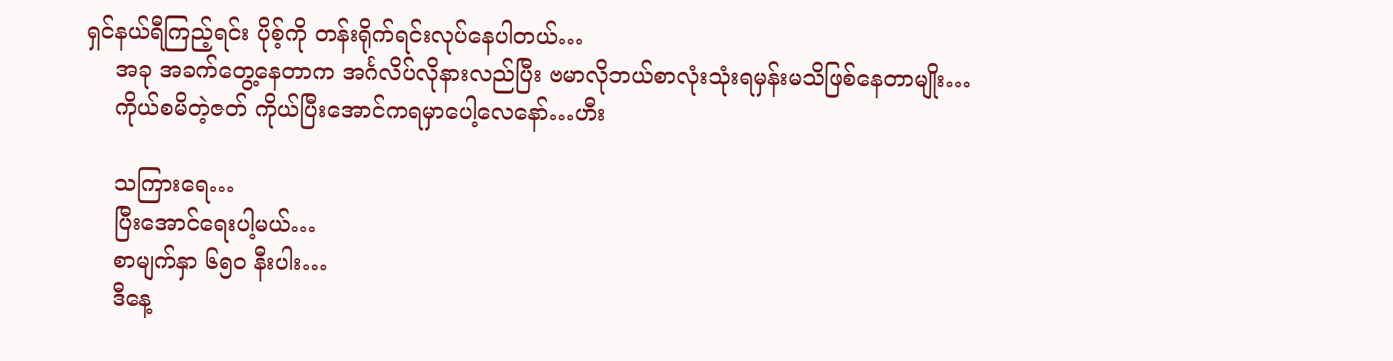ရှင်နယ်ရီကြည့်ရင်း ပိုစ့်ကို တန်းရိုက်ရင်းလုပ်နေပါတယ်…
    အခု အခက်တွေ့နေတာက အင်္ဂလိပ်လိုနားလည်ပြီး ဗမာလိုဘယ်စာလုံးသုံးရမှန်းမသိဖြစ်နေတာမျိုး…
    ကိုယ်စမိတဲ့ဇတ် ကိုယ်ပြီးအောင်ကရမှာပေါ့လေနော်…ဟီး

    သကြားရေ…
    ပြီးအောင်ရေးပါ့မယ်…
    စာမျက်နှာ ၆၅ဝ နီးပါး…
    ဒီနေ့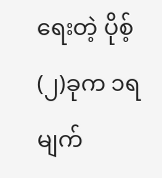ရေးတဲ့ ပိုစ့် (၂)ခုက ၁ရမျက်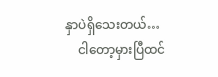နှာပဲရှိသေးတယ်…
    ငါတော့မှားပြီထင်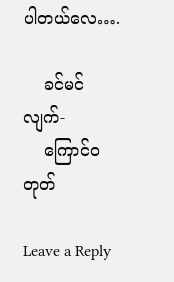ပါတယ်လေ….

    ခင်မင်လျက်-
    ကြောင်ဝတုတ်

Leave a Reply